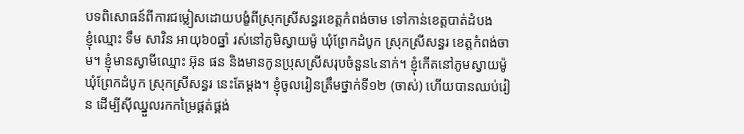បទពិសោធន៍ពីការជម្លៀសដោយបង្ខំពីស្រុកស្រីសន្ធរខេត្តកំពង់ចាម ទៅកាន់ខេត្តបាត់ដំបង
ខ្ញុំឈ្មោះ ទឹម សាវិន អាយុ៦០ឆ្នាំ រស់នៅភូមិស្វាយម៉ូ ឃុំព្រែកដំបូក ស្រុកស្រីសន្ធរ ខេត្តកំពង់ចាម។ ខ្ញុំមានស្វាមីឈ្មោះ អ៊ុន ផន និងមានកូនប្រុសស្រីសរុបចំនួន៤នាក់។ ខ្ញុំកើតនៅភូមស្វាយម៉ូ ឃុំព្រែកដំបូក ស្រុកស្រីសន្ធរ នេះតែម្ដង។ ខ្ញុំចូលរៀនត្រឹមថ្នាក់ទី១២ (ចាស់) ហើយបានឈប់រៀន ដើម្បីស៊ីឈ្នួលរកកម្រៃផ្គត់ផ្គង់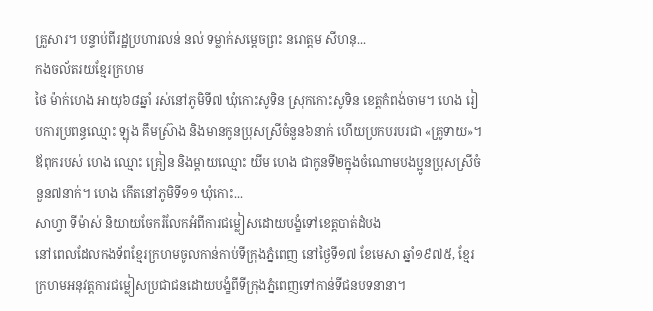គ្រួសារ។ បន្ទាប់ពីរដ្ឋប្រហារលន់ នល់ ទម្លាក់សម្ដេចព្រះ នរោត្តម សីហនុ...
កងចល័តរយខ្មែរក្រហម
ថៃ ម៉ាក់ហេង អាយុ៦៨ឆ្នាំ រស់នៅភូមិទី៧ ឃុំកោះសូទិន ស្រុកកោះសូទិន ខេត្តកំពង់ចាម។ ហេង រៀបការប្រពន្ធឈ្មោះ ឡុង គឹមស្រ៊ាង និងមានកូនប្រុសស្រីចំនួន៦នាក់ ហើយប្រកបរបរជា «គ្រូទាយ»។ ឪពុករបស់ ហេង ឈ្មោះ គ្រៀន និងម្ដាយឈ្មោះ យីម ហេង ជាកូនទី២ក្នុងចំណោមបងប្អូនប្រុសស្រីចំនួន៧នាក់។ ហេង កើតនៅភូមិទី១១ ឃុំកោះ...
សាហ្វា ទីម៉ាស់ និយាយចែករំលែកអំពីការជម្លៀសដោយបង្ខំទៅខេត្តបាត់ដំបង
នៅពេលដែលកងទ័ពខ្មែរក្រហមចូលកាន់កាប់ទីក្រុងភ្នំពេញ នៅថ្ងៃទី១៧ ខែមេសា ឆ្នាំ១៩៧៥, ខ្មែរក្រហមអនុវត្តការជម្លៀសប្រជាជនដោយបង្ខំពីទីក្រុងភ្នំពេញទៅកាន់ទីជនបទនានា។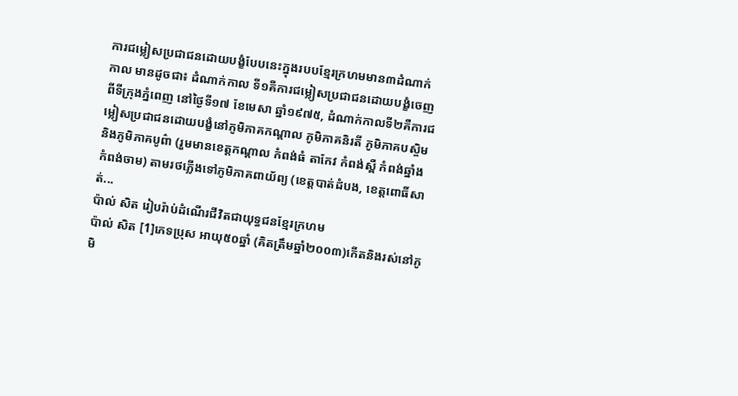ការជម្លៀសប្រជាជនដោយបង្ខំបែបនេះក្នុងរបបខ្មែរក្រហមមាន៣ដំណាក់កាល មានដូចជា៖ ដំណាក់កាល ទី១គឺការជម្លៀសប្រជាជនដោយបង្ខំចេញពីទីក្រុងភ្នំពេញ នៅថ្ងៃទី១៧ ខែមេសា ឆ្នាំ១៩៧៥, ដំណាក់កាលទី២គឺការជម្លៀសប្រជាជនដោយបង្ខំនៅភូមិភាគកណ្ដាល ភូមិភាគនិរតី ភូមិភាគបស្ចិម និងភូមិភាគបូព៌ា (រួមមានខេត្តកណ្តាល កំពង់ធំ តាកែវ កំពង់ស្ពឺ កំពង់ឆ្នាំង កំពង់ចាម) តាមរថភ្លើងទៅភូមិភាគពាយ័ព្យ (ខេត្តបាត់ដំបង, ខេត្តពោធិ៍សាត់...
ប៉ាល់ សិត រៀបរ៉ាប់ដំណើរជីវិតជាយុទ្ធជនខ្មែរក្រហម
ប៉ាល់ សិត [1]ភេទប្រុស អាយុ៥០ឆ្នាំ (គិតត្រឹមឆ្នាំ២០០៣)កើតនិងរស់នៅភូមិ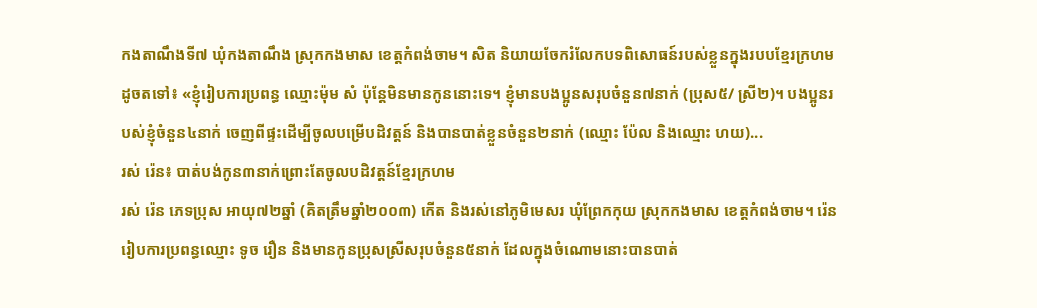កងតាណឹងទី៧ ឃុំកងតាណឹង ស្រុកកងមាស ខេត្តកំពង់ចាម។ សិត និយាយចែករំលែកបទពិសោធន៍របស់ខ្លួនក្នុងរបបខ្មែរក្រហម ដូចតទៅ៖ «ខ្ញុំរៀបការប្រពន្ធ ឈ្មោះម៉ុម សំ ប៉ុន្តែមិនមានកូននោះទេ។ ខ្ញុំមានបងប្អូនសរុបចំនួន៧នាក់ (ប្រុស៥/ ស្រី២)។ បងប្អូនរបស់ខ្ញុំចំនួន៤នាក់ ចេញពីផ្ទះដើម្បីចូលបម្រើបដិវត្តន៍ និងបានបាត់ខ្លួនចំនួន២នាក់ (ឈ្មោះ ប៉ែល និងឈ្មោះ ហយ)...
រស់ រ៉េន៖ បាត់បង់កូន៣នាក់ព្រោះតែចូលបដិវត្តន៍ខ្មែរក្រហម
រស់ រ៉េន ភេទប្រុស អាយុ៧២ឆ្នាំ (គិតត្រឹមឆ្នាំ២០០៣) កើត និងរស់នៅភូមិមេសរ ឃុំព្រែកកុយ ស្រុកកងមាស ខេត្តកំពង់ចាម។ រ៉េន រៀបការប្រពន្ធឈ្មោះ ទូច រឿន និងមានកូនប្រុសស្រីសរុបចំនួន៥នាក់ ដែលក្នុងចំណោមនោះបានបាត់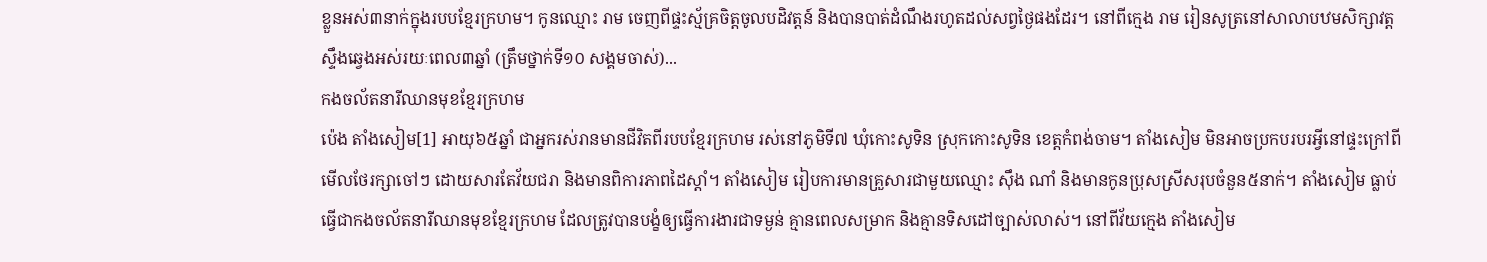ខ្លួនអស់៣នាក់ក្នុងរបបខ្មែរក្រហម។ កូនឈ្មោះ រាម ចេញពីផ្ទះស្ម័គ្រចិត្តចូលបដិវត្តន៍ និងបានបាត់ដំណឹងរហូតដល់សព្វថ្ងៃផងដែរ។ នៅពីក្មេង រាម រៀនសូត្រនៅសាលាបឋមសិក្សាវត្តស្ទឹងឆ្វេងអស់រយៈពេល៣ឆ្នាំ (ត្រឹមថ្នាក់ទី១០ សង្គមចាស់)...
កងចល័តនារីឈានមុខខ្មែរក្រហម
ប៉េង តាំងសៀម[1] អាយុ៦៥ឆ្នាំ ជាអ្នករស់រានមានជីវិតពីរបបខ្មែរក្រហម រស់នៅភូមិទី៧ ឃុំកោះសូទិន ស្រុកកោះសូទិន ខេត្តកំពង់ចាម។ តាំងសៀម មិនអាចប្រកបរបរអ្វីនៅផ្ទះក្រៅពីមើលថែរក្សាចៅៗ ដោយសារតែវ័យជរា និងមានពិការភាពដៃស្ដាំ។ តាំងសៀម រៀបការមានគ្រួសារជាមួយឈ្មោះ ស៊ឹង ណាំ និងមានកូនប្រុសស្រីសរុបចំនួន៥នាក់។ តាំងសៀម ធ្លាប់ធ្វើជាកងចល័តនារីឈានមុខខ្មែរក្រហម ដែលត្រូវបានបង្ខំឲ្យធ្វើការងារជាទម្ងន់ គ្មានពេលសម្រាក និងគ្មានទិសដៅច្បាស់លាស់។ នៅពីវ័យក្មេង តាំងសៀម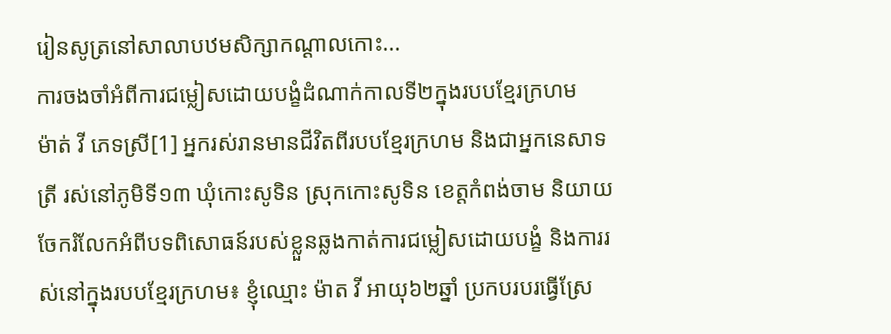រៀនសូត្រនៅសាលាបឋមសិក្សាកណ្ដាលកោះ...
ការចងចាំអំពីការជម្លៀសដោយបង្ខំដំណាក់កាលទី២ក្នុងរបបខ្មែរក្រហម
ម៉ាត់ វី ភេទស្រី[1] អ្នករស់រានមានជីវិតពីរបបខ្មែរក្រហម និងជាអ្នកនេសាទត្រី រស់នៅភូមិទី១៣ ឃុំកោះសូទិន ស្រុកកោះសូទិន ខេត្តកំពង់ចាម និយាយចែករំលែកអំពីបទពិសោធន៍របស់ខ្លួនឆ្លងកាត់ការជម្លៀសដោយបង្ខំ និងការរស់នៅក្នុងរបបខ្មែរក្រហម៖ ខ្ញុំឈ្មោះ ម៉ាត វី អាយុ៦២ឆ្នាំ ប្រកបរបរធ្វើស្រែ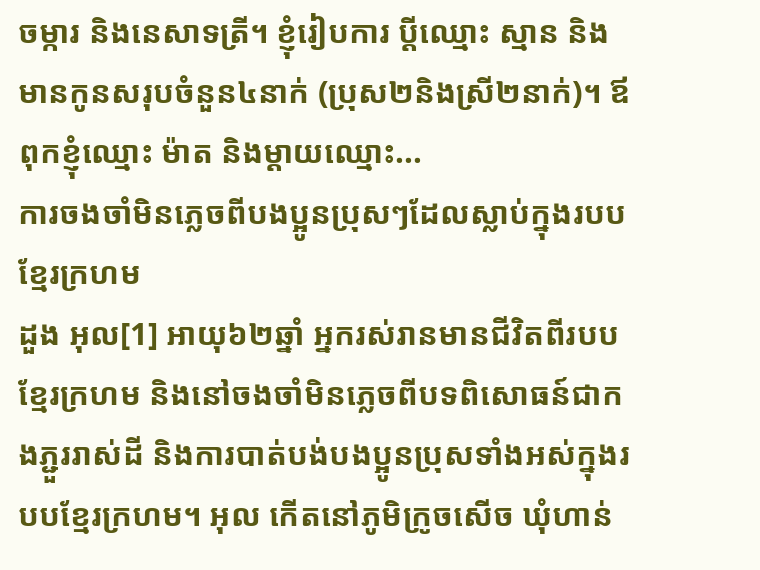ចម្ការ និងនេសាទត្រី។ ខ្ញុំរៀបការ ប្ដីឈ្មោះ ស្មាន និងមានកូនសរុបចំនួន៤នាក់ (ប្រុស២និងស្រី២នាក់)។ ឪពុកខ្ញុំឈ្មោះ ម៉ាត និងម្ដាយឈ្មោះ...
ការចងចាំមិនភ្លេចពីបងប្អូនប្រុសៗដែលស្លាប់ក្នុងរបបខ្មែរក្រហម
ដួង អុល[1] អាយុ៦២ឆ្នាំ អ្នករស់រានមានជីវិតពីរបបខ្មែរក្រហម និងនៅចងចាំមិនភ្លេចពីបទពិសោធន៍ជាកងភ្ជួររាស់ដី និងការបាត់បង់បងប្អូនប្រុសទាំងអស់ក្នុងរបបខ្មែរក្រហម។ អុល កើតនៅភូមិក្រូចសើច ឃុំហាន់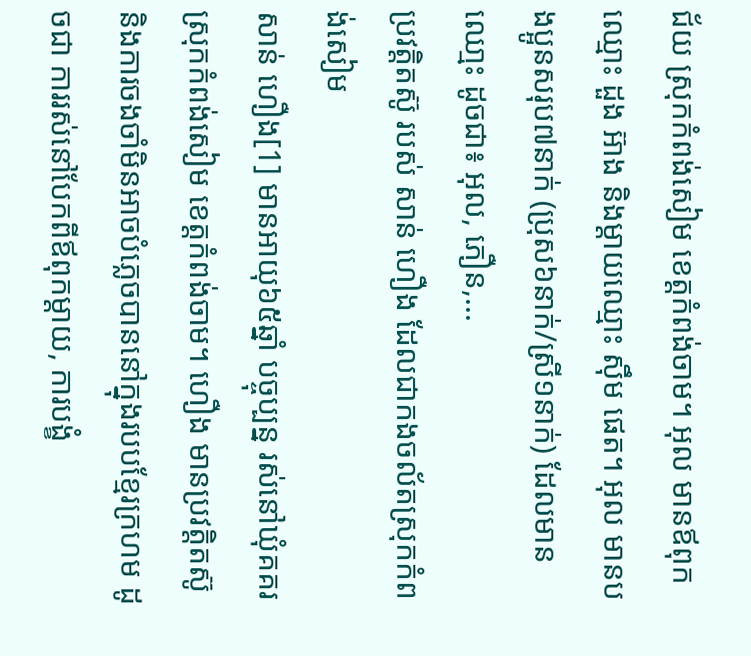ជ័យ ស្រុកកំពង់សៀម ខេត្តកំពង់ចាម។ អុល មានឪពុកឈ្មោះ ដួង អ៊ាង និងម្ដាយឈ្មោះ ស៊ឹម ផេត។ អុល មានបងប្អូនសរុប៧នាក់ (ប្រុស៦នាក់/ស្រី១នាក់) ដែលមានឈោ្មះ ដូចជា៖ អុល, ភឿន,...
ប្រវត្តិតស៊ូ របស់ សាន់ ហឿង ដែលជាកងចល័តស្រុកកំពង់សៀម
សាន់ ហឿង[1] មានអាយុ៦៥ឆ្នាំ បច្ចុប្បន្ន រស់នៅឃុំគគរ ស្រុកកំពង់សៀម ខេត្តកំពង់ចាម។ ហឿង មានប្រវត្តិតស៊ូ និងការចងចាំមិនអាចបំភ្លេចបាននៅក្នុងរបបខ្មែរក្រហម ដូចជា ការរស់នៅបែកពីឪពុកម្ដាយ, ការបង្ខំ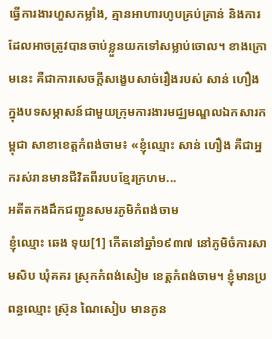ធ្វើការងារហួសកម្លាំង, គ្មានអាហារហូបគ្រប់គ្រាន់ និងការដែលអាចត្រូវបានចាប់ខ្លួនយកទៅសម្លាប់ចោល។ ខាងក្រោមនេះ គឺជាការសេចក្ដីសង្ខេបសាច់រឿងរបស់ សាន់ ហឿង ក្នុងបទសម្ភាសន៍ជាមួយក្រុមការងារមជ្ឈមណ្ឌលឯកសារកម្ពុជា សាខាខេត្តកំពង់ចាម៖ «ខ្ញុំឈ្មោះ សាន់ ហឿង គឺជាអ្នករស់រានមានជីវិតពីរបបខ្មែរក្រហម...
អតីតកងដឹកជញ្ជូនសមរភូមិកំពង់ចាម
ខ្ញុំឈ្មោះ ឆេង ទុយ[1] កើតនៅឆ្នាំ១៩៣៧ នៅភូមិចំការសាមសិប ឃុំគគរ ស្រុកកំពង់សៀម ខេត្តកំពង់ចាម។ ខ្ញុំមានប្រពន្ធឈ្មោះ ស្រ៊ុន ណៃសៀប មានកូន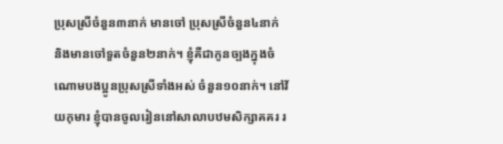ប្រុសស្រីចំនួន៣នាក់ មានចៅ ប្រុសស្រីចំនួន៤នាក់ និងមានចៅទួតចំនួន២នាក់។ ខ្ញុំគឺជាកូនច្បងក្នុងចំណោមបងប្អូនប្រុសស្រីទាំងអស់ ចំនួន១០នាក់។ នៅវ័យកុមារ ខ្ញុំបានចូលរៀននៅសាលាបឋមសិក្សាគគរ រ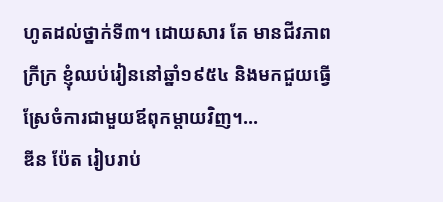ហូតដល់ថ្នាក់ទី៣។ ដោយសារ តែ មានជីវភាពក្រីក្រ ខ្ញុំឈប់រៀននៅឆ្នាំ១៩៥៤ និងមកជួយធ្វើស្រែចំការជាមួយឪពុកម្ដាយវិញ។...
ឌីន ប៉ែត រៀបរាប់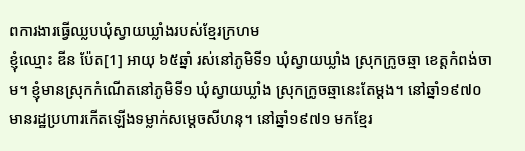ពការងារធ្វើឈ្លបឃុំស្វាយឃ្លាំងរបស់ខ្មែរក្រហម
ខ្ញុំឈ្មោះ ឌីន ប៉ែត[1] អាយុ ៦៥ឆ្នាំ រស់នៅភូមិទី១ ឃុំស្វាយឃ្លាំង ស្រុកក្រូចឆ្មា ខេត្តកំពង់ចាម។ ខ្ញុំមានស្រុកកំណើតនៅភូមិទី១ ឃុំស្វាយឃ្លាំង ស្រុកក្រូចឆ្មានេះតែម្ដង។ នៅឆ្នាំ១៩៧០ មានរដ្ឋប្រហារកើតឡើងទម្លាក់សម្ដេចសីហនុ។ នៅឆ្នាំ១៩៧១ មកខ្មែរ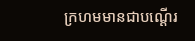ក្រហមមានជាបណ្ដើរ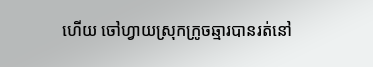ហើយ ចៅហ្វាយស្រុកក្រូចឆ្មារបានរត់នៅ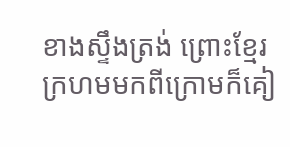ខាងស្ទឹងត្រង់ ព្រោះខ្មែរក្រហមមកពីក្រោមក៏គៀ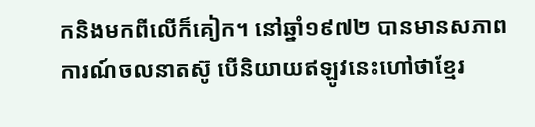កនិងមកពីលើក៏គៀក។ នៅឆ្នាំ១៩៧២ បានមានសភាពការណ៍ចលនាតស៊ូ បើនិយាយឥឡូវនេះហៅថាខ្មែរ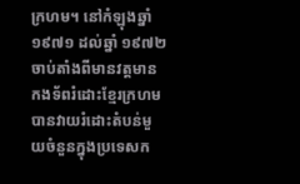ក្រហម។ នៅកំឡុងឆ្នាំ១៩៧១ ដល់ឆ្នាំ ១៩៧២ ចាប់តាំងពីមានវត្តមានកងទ័ពរំដោះខ្មែរក្រហមបានវាយរំដោះតំបន់មួយចំនួនក្នុងប្រទេសក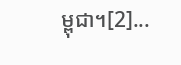ម្ពុជា។[2]...